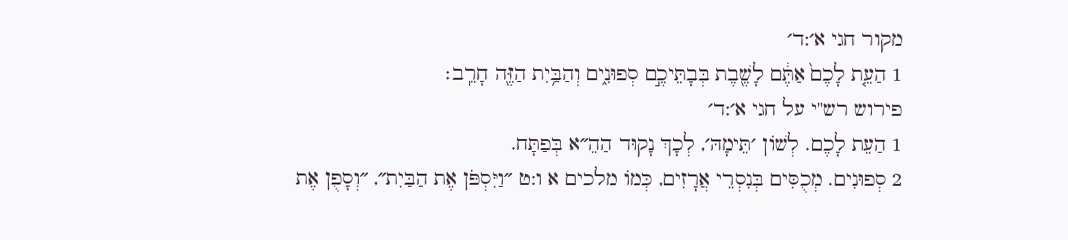מקור חגי א׳:ד׳
1 הַעֵ֤ת לָכֶם֙ אַתֶּ֔ם לָשֶׁ֖בֶת בְּבָתֵּיכֶ֣ם סְפוּנִ֑ים וְהַבַּ֥יִת הַזֶּ֖ה חָרֵֽב׃
פירוש רש"י על חגי א׳:ד׳
1 הַעֵת לָכֶם. לְשׁוֹן ׳תֵּימָהּ׳, לְכָךְ נָקוּד הַהֵ״א בְּפַתָּח.
2 סְפוּנִים. מְכֻסִּים בְּנִסְרֵי אֲרָזִים, כְּמוֹ מלכים א ו:ט ״וַיִּסְפֹּן אֶת הַבַּיִת״, ״וְסָפֻן אֶת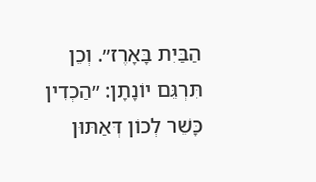הַבַּיִת בָּאָרֶז״. וְכֵן תִּרְגֵּם יוֹנָתָן: ״הַכְדִין כָּשֵׁר לְכוֹן דְּאַתּוּן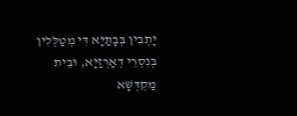יָתְבִין בְּבָתַּיָּא דִּי מְטַלְּלִין בְּנִסְרֵי דְאַרְזַיָּא, וּבֵית מַקְדְּשָׁא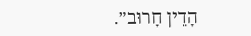הָדֵין חָרוּב״.